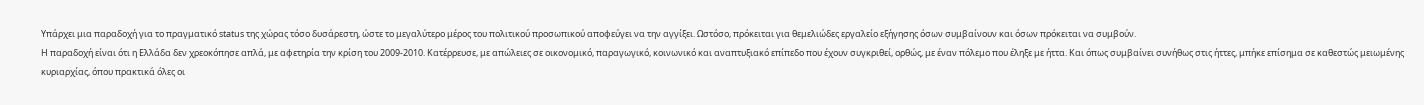Υπάρχει μια παραδοχή για το πραγματικό status της χώρας τόσο δυσάρεστη, ώστε το μεγαλύτερο μέρος του πολιτικού προσωπικού αποφεύγει να την αγγίξει. Ωστόσο, πρόκειται για θεμελιώδες εργαλείο εξήγησης όσων συμβαίνουν και όσων πρόκειται να συμβούν.
Η παραδοχή είναι ότι η Ελλάδα δεν χρεοκόπησε απλά, με αφετηρία την κρίση του 2009-2010. Κατέρρευσε, με απώλειες σε οικονομικό, παραγωγικό, κοινωνικό και αναπτυξιακό επίπεδο που έχουν συγκριθεί, ορθώς, με έναν πόλεμο που έληξε με ήττα. Και όπως συμβαίνει συνήθως στις ήττες, μπήκε επίσημα σε καθεστώς μειωμένης κυριαρχίας, όπου πρακτικά όλες οι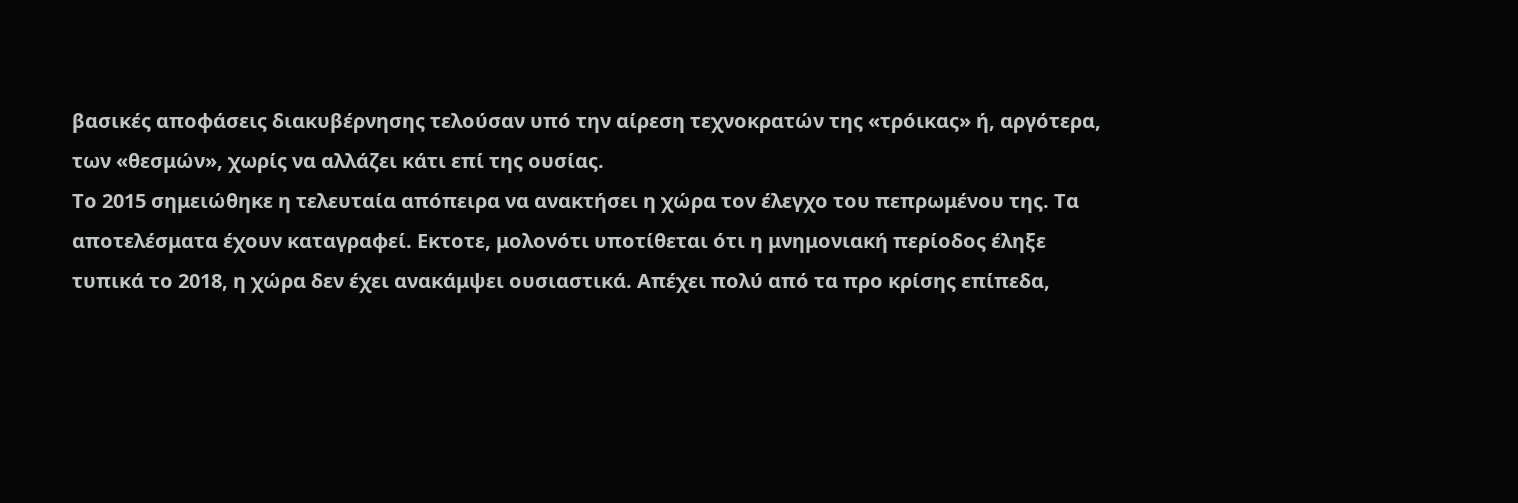βασικές αποφάσεις διακυβέρνησης τελούσαν υπό την αίρεση τεχνοκρατών της «τρόικας» ή, αργότερα, των «θεσμών», χωρίς να αλλάζει κάτι επί της ουσίας.
Το 2015 σημειώθηκε η τελευταία απόπειρα να ανακτήσει η χώρα τον έλεγχο του πεπρωμένου της. Τα αποτελέσματα έχουν καταγραφεί. Εκτοτε, μολονότι υποτίθεται ότι η μνημονιακή περίοδος έληξε τυπικά το 2018, η χώρα δεν έχει ανακάμψει ουσιαστικά. Απέχει πολύ από τα προ κρίσης επίπεδα,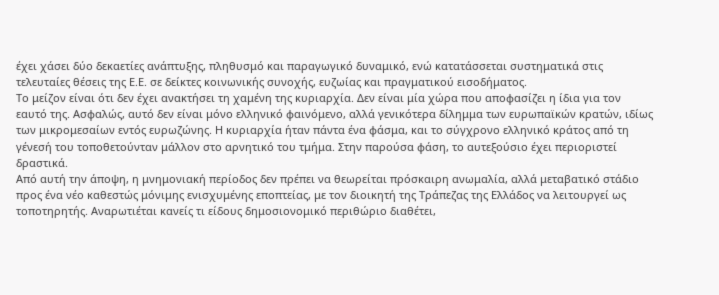έχει χάσει δύο δεκαετίες ανάπτυξης, πληθυσμό και παραγωγικό δυναμικό, ενώ κατατάσσεται συστηματικά στις τελευταίες θέσεις της Ε.Ε. σε δείκτες κοινωνικής συνοχής, ευζωίας και πραγματικού εισοδήματος.
Το μείζον είναι ότι δεν έχει ανακτήσει τη χαμένη της κυριαρχία. Δεν είναι μία χώρα που αποφασίζει η ίδια για τον εαυτό της. Ασφαλώς, αυτό δεν είναι μόνο ελληνικό φαινόμενο, αλλά γενικότερα δίλημμα των ευρωπαϊκών κρατών, ιδίως των μικρομεσαίων εντός ευρωζώνης. Η κυριαρχία ήταν πάντα ένα φάσμα, και το σύγχρονο ελληνικό κράτος από τη γένεσή του τοποθετούνταν μάλλον στο αρνητικό του τμήμα. Στην παρούσα φάση, το αυτεξούσιο έχει περιοριστεί δραστικά.
Από αυτή την άποψη, η μνημονιακή περίοδος δεν πρέπει να θεωρείται πρόσκαιρη ανωμαλία, αλλά μεταβατικό στάδιο προς ένα νέο καθεστώς μόνιμης ενισχυμένης εποπτείας, με τον διοικητή της Τράπεζας της Ελλάδος να λειτουργεί ως τοποτηρητής. Αναρωτιέται κανείς τι είδους δημοσιονομικό περιθώριο διαθέτει,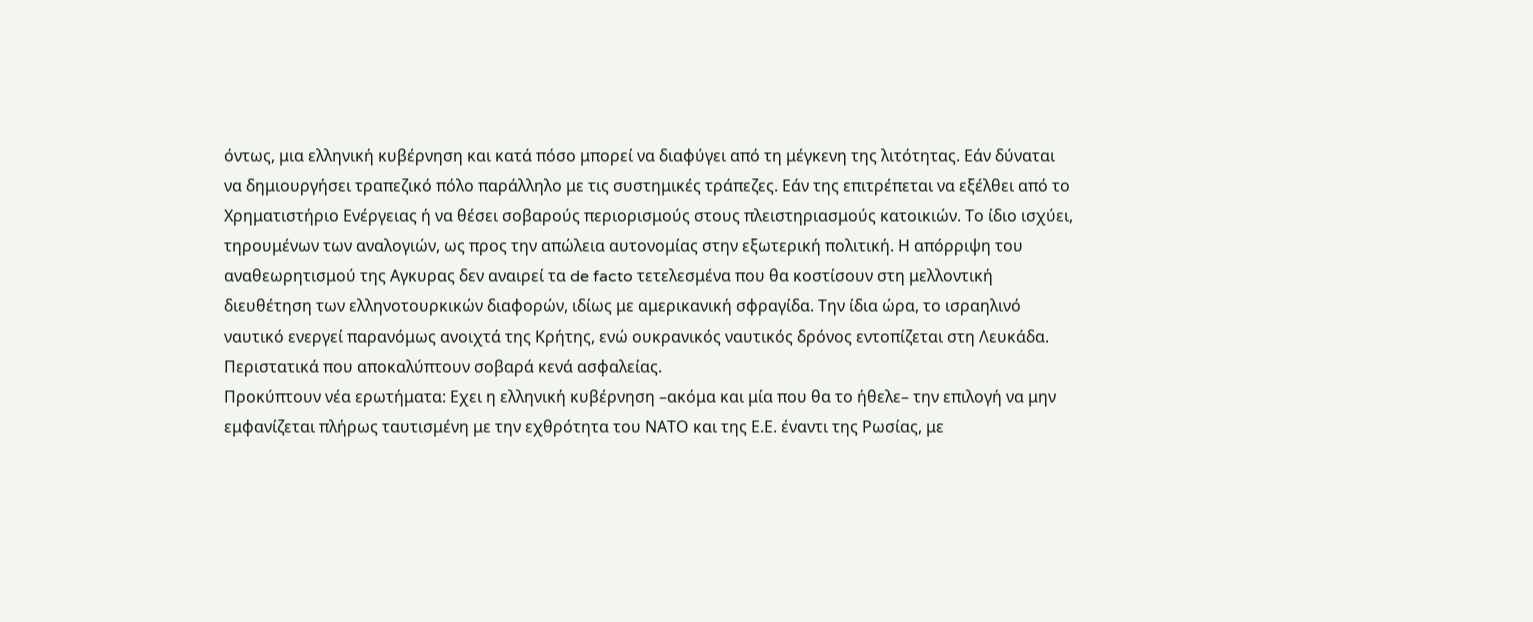όντως, μια ελληνική κυβέρνηση και κατά πόσο μπορεί να διαφύγει από τη μέγκενη της λιτότητας. Εάν δύναται να δημιουργήσει τραπεζικό πόλο παράλληλο με τις συστημικές τράπεζες. Εάν της επιτρέπεται να εξέλθει από το Χρηματιστήριο Ενέργειας ή να θέσει σοβαρούς περιορισμούς στους πλειστηριασμούς κατοικιών. Το ίδιο ισχύει, τηρουμένων των αναλογιών, ως προς την απώλεια αυτονομίας στην εξωτερική πολιτική. Η απόρριψη του αναθεωρητισμού της Αγκυρας δεν αναιρεί τα de facto τετελεσμένα που θα κοστίσουν στη μελλοντική διευθέτηση των ελληνοτουρκικών διαφορών, ιδίως με αμερικανική σφραγίδα. Την ίδια ώρα, το ισραηλινό ναυτικό ενεργεί παρανόμως ανοιχτά της Κρήτης, ενώ ουκρανικός ναυτικός δρόνος εντοπίζεται στη Λευκάδα. Περιστατικά που αποκαλύπτουν σοβαρά κενά ασφαλείας.
Προκύπτουν νέα ερωτήματα: Εχει η ελληνική κυβέρνηση –ακόμα και μία που θα το ήθελε– την επιλογή να μην εμφανίζεται πλήρως ταυτισμένη με την εχθρότητα του ΝΑΤΟ και της Ε.Ε. έναντι της Ρωσίας, με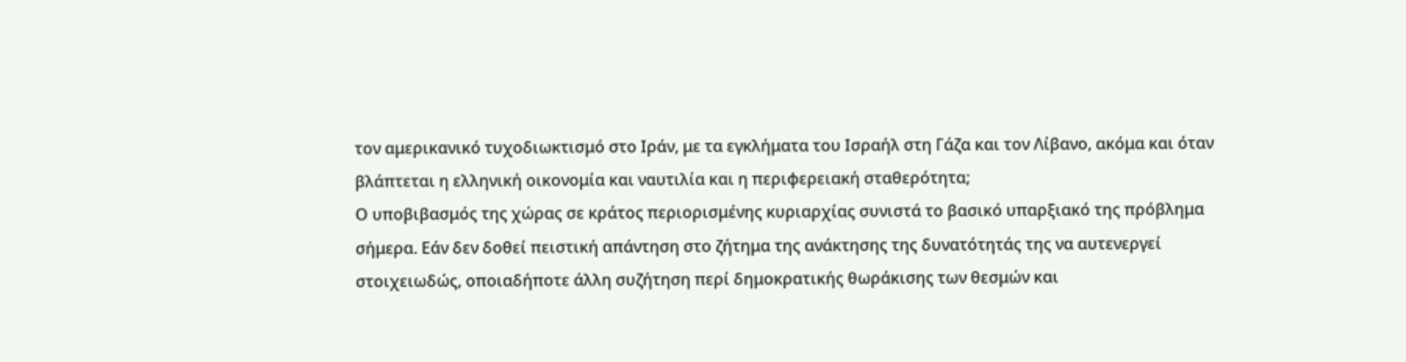τον αμερικανικό τυχοδιωκτισμό στο Ιράν, με τα εγκλήματα του Ισραήλ στη Γάζα και τον Λίβανο, ακόμα και όταν βλάπτεται η ελληνική οικονομία και ναυτιλία και η περιφερειακή σταθερότητα;
Ο υποβιβασμός της χώρας σε κράτος περιορισμένης κυριαρχίας συνιστά το βασικό υπαρξιακό της πρόβλημα σήμερα. Εάν δεν δοθεί πειστική απάντηση στο ζήτημα της ανάκτησης της δυνατότητάς της να αυτενεργεί στοιχειωδώς, οποιαδήποτε άλλη συζήτηση περί δημοκρατικής θωράκισης των θεσμών και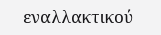εναλλακτικού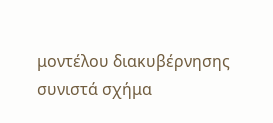μοντέλου διακυβέρνησης συνιστά σχήμα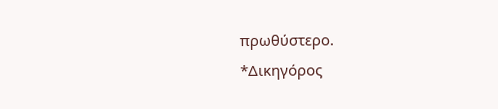πρωθύστερο.
*Δικηγόρος